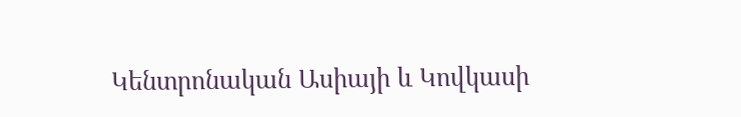Կենտրոնական Ասիայի և Կովկասի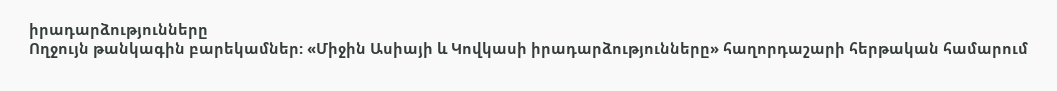իրադարձությունները
Ողջույն թանկագին բարեկամներ: «Միջին Ասիայի և Կովկասի իրադարձությունները» հաղորդաշարի հերթական համարում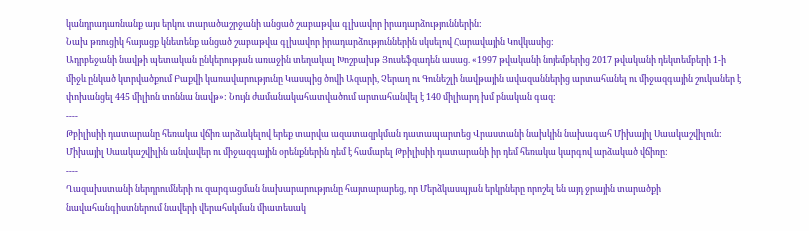կանդրադառնանք այս երկու տարածաշրջանի անցած շաբաթվա գլխավոր իրադարձություններին:
Նախ թռուցիկ հայացք կնետենք անցած շաբաթվա գլխավոր իրադարձություններին սկսելով Հարավային Կովկասից:
Ադրբեջանի նավթի պետական ընկերության առաջին տեղակալ Խոշբախթ Յուսեֆզադեն ասաց. «1997 թվականի նոյեմբերից 2017 թվականի դեկտեմբերի 1-ի միջև ընկած կտրվածքում Բաքվի կառավարությունը Կասպից ծովի Ազարի, Չերաղ ու Գունեշլի նավթային ավազաններից արտահանել ու միջազգային շուկաներ է փոխանցել 445 միլիոն տոննա նավթ»: Նույն ժամանակահատվածում արտահանվել է 140 միլիարդ խմ բնական գազ:
----
Թբիլիսիի դատարանը հեռակա վճիռ արձակելով երեք տարվա ազատազրկման դատապարտեց Վրաստանի նախկին նախագահ Միխայիլ Սաակաշվիլուն: Միխայիլ Սաակաշվիլին անվավեր ու միջազգային օրենքներին դեմ է համարել Թբիլիսիի դատարանի իր դեմ հեռակա կարգով արձակած վճիռը:
----
Ղազախստանի ներդրումների ու զարգացման նախարարությունը հայտարարեց, որ Մերձկասպյան երկրները որոշել են այդ ջրային տարածքի նավահանգիստներում նավերի վերահսկման միատեսակ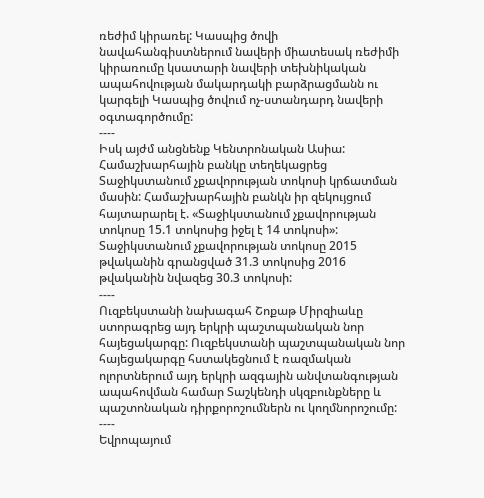ռեժիմ կիրառել: Կասպից ծովի նավահանգիստներում նավերի միատեսակ ռեժիմի կիրառումը կսատարի նավերի տեխնիկական ապահովության մակարդակի բարձրացմանն ու կարգելի Կասպից ծովում ոչ-ստանդարդ նավերի օգտագործումը:
----
Իսկ այժմ անցնենք Կենտրոնական Ասիա:
Համաշխարհային բանկը տեղեկացրեց Տաջիկստանում չքավորության տոկոսի կրճատման մասին: Համաշխարհային բանկն իր զեկույցում հայտարարել է. «Տաջիկստանում չքավորության տոկոսը 15.1 տոկոսից իջել է 14 տոկոսի»:
Տաջիկստանում չքավորության տոկոսը 2015 թվականին գրանցված 31.3 տոկոսից 2016 թվականին նվազեց 30.3 տոկոսի:
----
Ուզբեկստանի նախագահ Շոքաթ Միրզիաևը ստորագրեց այդ երկրի պաշտպանական նոր հայեցակարգը: Ուզբեկստանի պաշտպանական նոր հայեցակարգը հստակեցնում է ռազմական ոլորտներում այդ երկրի ազգային անվտանգության ապահովման համար Տաշկենդի սկզբունքները և պաշտոնական դիրքորոշումներն ու կողմնորոշումը:
----
Եվրոպայում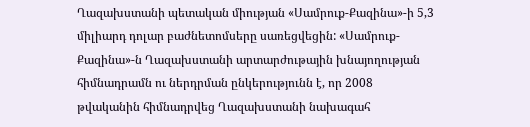Ղազախստանի պետական միության «Սամրուք-Քազինա»-ի 5,3 միլիարդ դոլար բաժնետոմսերը սառեցվեցին: «Սամրուք-Քազինա»-ն Ղազախստանի արտարժութային խնայողության հիմնադրամն ու ներդրման ընկերությունն է, որ 2008 թվականին հիմնադրվեց Ղազախստանի նախագահ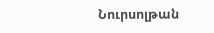Նուրսոլթան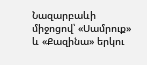Նազարբաևի միջոցով՝ «Սամրուք» և «Քազինա» երկու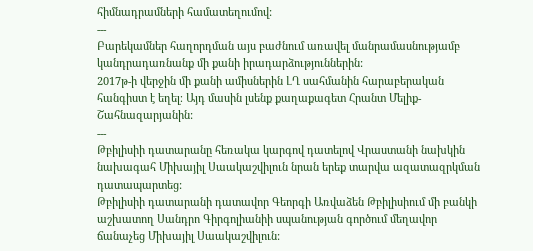հիմնադրամների համատեղումով:
---
Բարեկամներ հաղորդման այս բաժնում առավել մանրամասնությամբ կանդրադառնանք մի քանի իրադարձություններին:
2017թ-ի վերջին մի քանի ամիսներին ԼՂ սահմանին հարաբերական հանգիստ է եղել։ Այդ մասին լսենք քաղաքագետ Հրանտ Մելիք-Շահնազարյանին:
---
Թբիլիսիի դատարանը հեռակա կարգով դատելով Վրաստանի նախկին նախագահ Միխայիլ Սաակաշվիլուն նրան երեք տարվա ազատազրկման դատապարտեց:
Թբիլիսիի դատարանի դատավոր Գեորգի Առվաձեն Թբիլիսիում մի բանկի աշխատող Սանդրո Գիրգոլիանիի սպանության գործում մեղավոր ճանաչեց Միխայիլ Սաակաշվիլուն: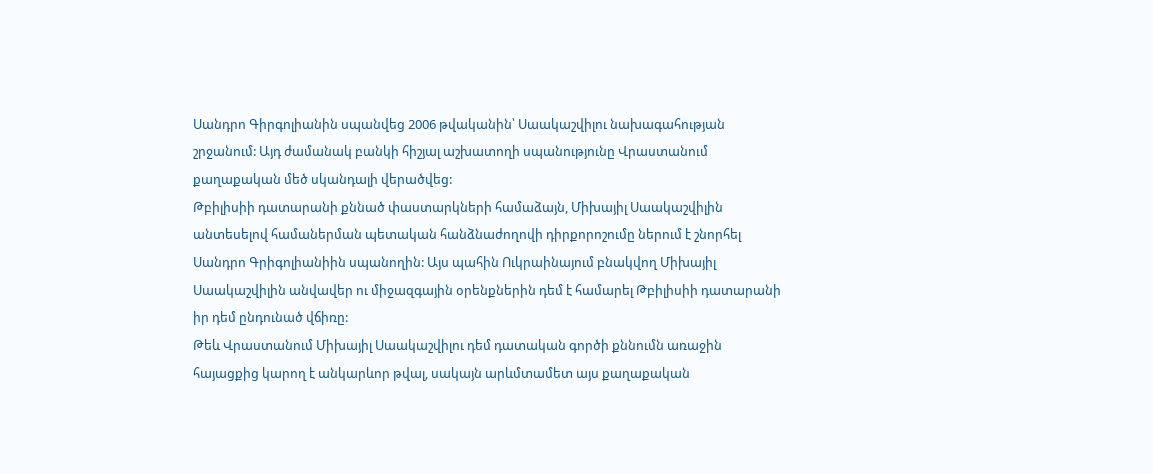Սանդրո Գիրգոլիանին սպանվեց 2006 թվականին՝ Սաակաշվիլու նախագահության շրջանում: Այդ ժամանակ բանկի հիշյալ աշխատողի սպանությունը Վրաստանում քաղաքական մեծ սկանդալի վերածվեց:
Թբիլիսիի դատարանի քննած փաստարկների համաձայն, Միխայիլ Սաակաշվիլին անտեսելով համաներման պետական հանձնաժողովի դիրքորոշումը ներում է շնորհել Սանդրո Գրիգոլիանիին սպանողին: Այս պահին Ուկրաինայում բնակվող Միխայիլ Սաակաշվիլին անվավեր ու միջազգային օրենքներին դեմ է համարել Թբիլիսիի դատարանի իր դեմ ընդունած վճիռը:
Թեև Վրաստանում Միխայիլ Սաակաշվիլու դեմ դատական գործի քննումն առաջին հայացքից կարող է անկարևոր թվալ, սակայն արևմտամետ այս քաղաքական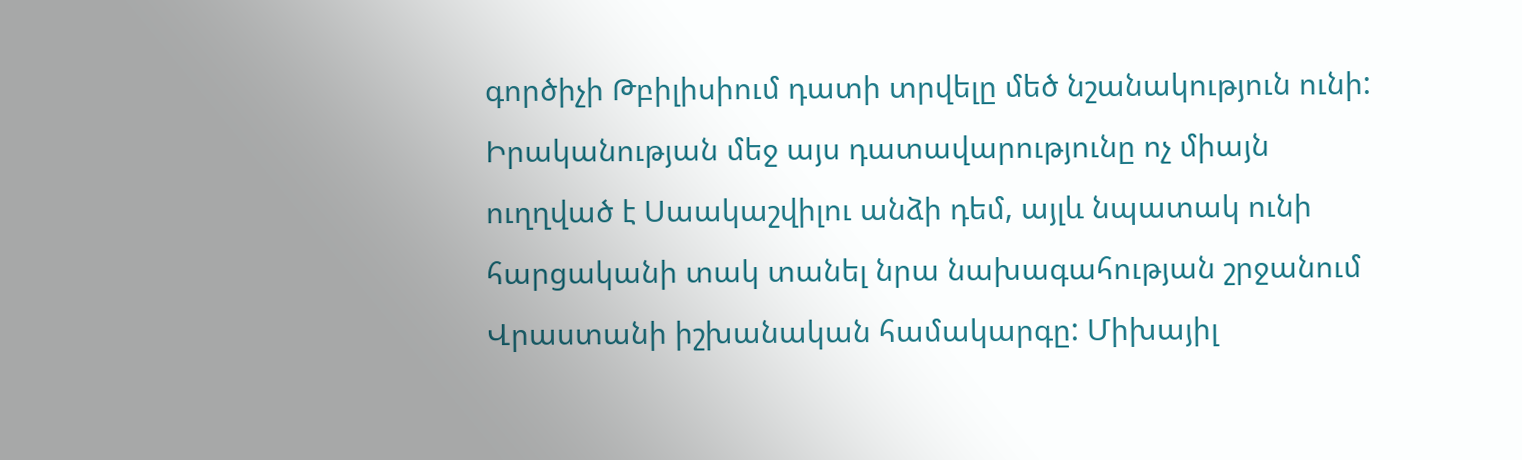գործիչի Թբիլիսիում դատի տրվելը մեծ նշանակություն ունի: Իրականության մեջ այս դատավարությունը ոչ միայն ուղղված է Սաակաշվիլու անձի դեմ, այլև նպատակ ունի հարցականի տակ տանել նրա նախագահության շրջանում Վրաստանի իշխանական համակարգը: Միխայիլ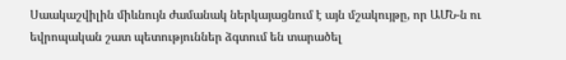Սաակաշվիլին միևնույն ժամանակ ներկայացնում է այն մշակույթը, որ ԱՄՆ-ն ու եվրոպական շատ պետություններ ձգտում են տարածել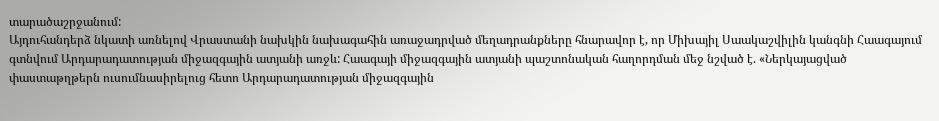տարածաշրջանում:
Այդուհանդերձ նկատի առնելով Վրաստանի նախկին նախագահին առաջադրված մեղադրանքները հնարավոր է, որ Միխայիլ Սաակաշվիլին կանգնի Հաագայում գտնվում Արդարադատության միջազգային ատյանի առջև: Հաագայի միջազգային ատյանի պաշտոնական հաղորդման մեջ նշված է. «Ներկայացված փաստաթղթերն ուսումնասիրելուց հետո Արդարադատության միջազգային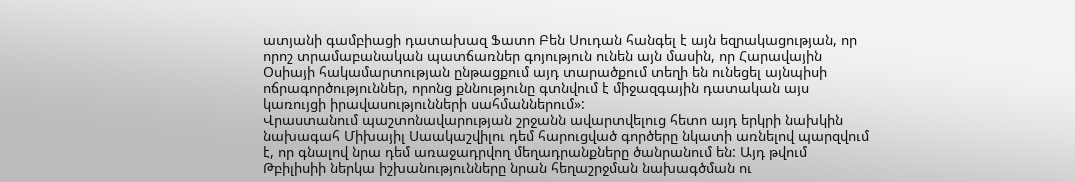ատյանի գամբիացի դատախազ Ֆատո Բեն Սուդան հանգել է այն եզրակացության, որ որոշ տրամաբանական պատճառներ գոյություն ունեն այն մասին, որ Հարավային Օսիայի հակամարտության ընթացքում այդ տարածքում տեղի են ունեցել այնպիսի ոճրագործություններ, որոնց քննությունը գտնվում է միջազգային դատական այս կառույցի իրավասությունների սահմաններում»:
Վրաստանում պաշտոնավարության շրջանն ավարտվելուց հետո այդ երկրի նախկին նախագահ Միխայիլ Սաակաշվիլու դեմ հարուցված գործերը նկատի առնելով պարզվում է, որ գնալով նրա դեմ առաջադրվող մեղադրանքները ծանրանում են: Այդ թվում Թբիլիսիի ներկա իշխանությունները նրան հեղաշրջման նախագծման ու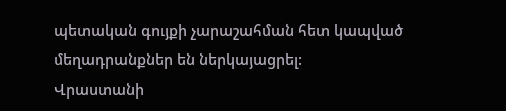պետական գույքի չարաշահման հետ կապված մեղադրանքներ են ներկայացրել:
Վրաստանի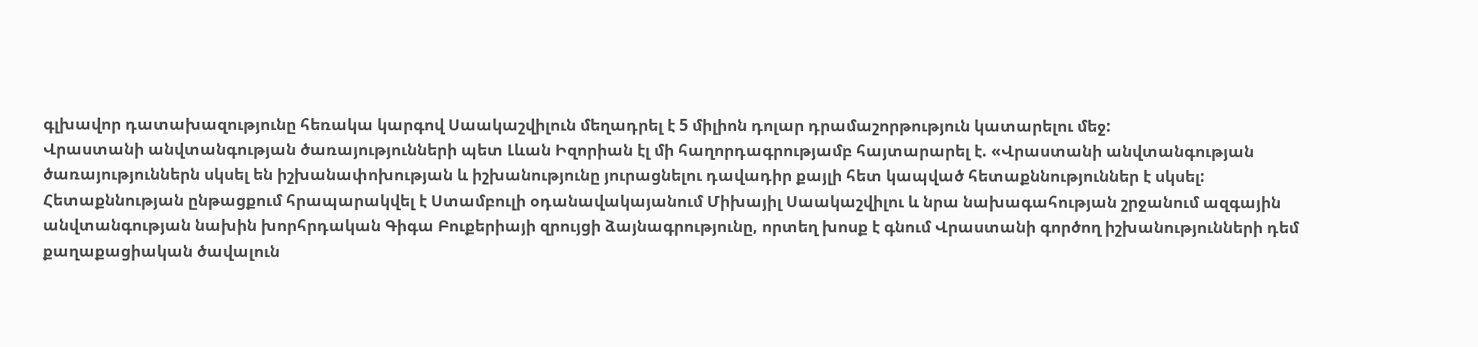գլխավոր դատախազությունը հեռակա կարգով Սաակաշվիլուն մեղադրել է 5 միլիոն դոլար դրամաշորթություն կատարելու մեջ:
Վրաստանի անվտանգության ծառայությունների պետ Լևան Իզորիան էլ մի հաղորդագրությամբ հայտարարել է. «Վրաստանի անվտանգության ծառայություններն սկսել են իշխանափոխության և իշխանությունը յուրացնելու դավադիր քայլի հետ կապված հետաքննություններ է սկսել: Հետաքննության ընթացքում հրապարակվել է Ստամբուլի օդանավակայանում Միխայիլ Սաակաշվիլու և նրա նախագահության շրջանում ազգային անվտանգության նախին խորհրդական Գիգա Բուքերիայի զրույցի ձայնագրությունը, որտեղ խոսք է գնում Վրաստանի գործող իշխանությունների դեմ քաղաքացիական ծավալուն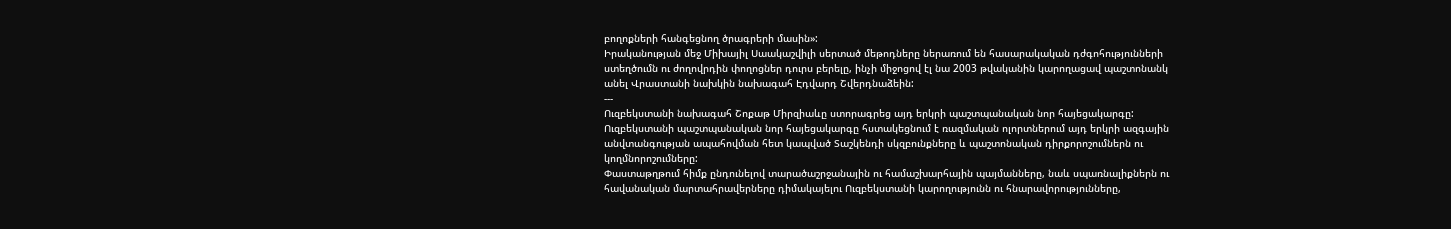բողոքների հանգեցնող ծրագրերի մասին»:
Իրականության մեջ Միխայիլ Սաակաշվիլի սերտած մեթոդները ներառում են հասարակական դժգոհությունների ստեղծումն ու ժողովրդին փողոցներ դուրս բերելը, ինչի միջոցով էլ նա 2003 թվականին կարողացավ պաշտոնանկ անել Վրաստանի նախկին նախագահ Էդվարդ Շվերդնաձեին:
---
Ուզբեկստանի նախագահ Շոքաթ Միրզիաևը ստորագրեց այդ երկրի պաշտպանական նոր հայեցակարգը: Ուզբեկստանի պաշտպանական նոր հայեցակարգը հստակեցնում է ռազմական ոլորտներում այդ երկրի ազգային անվտանգության ապահովման հետ կապված Տաշկենդի սկզբունքները և պաշտոնական դիրքորոշումներն ու կողմնորոշումները:
Փաստաթղթում հիմք ընդունելով տարածաշրջանային ու համաշխարհային պայմանները, նաև սպառնալիքներն ու հավանական մարտահրավերները դիմակայելու Ուզբեկստանի կարողությունն ու հնարավորությունները,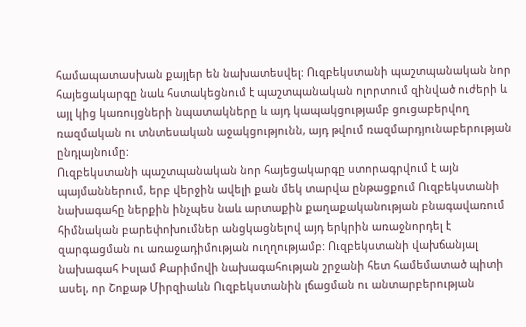համապատասխան քայլեր են նախատեսվել: Ուզբեկստանի պաշտպանական նոր հայեցակարգը նաև հստակեցնում է պաշտպանական ոլորտում զինված ուժերի և այլ կից կառույցների նպատակները և այդ կապակցությամբ ցուցաբերվող ռազմական ու տնտեսական աջակցությունն, այդ թվում ռազմարդյունաբերության ընդլայնումը:
Ուզբեկստանի պաշտպանական նոր հայեցակարգը ստորագրվում է այն պայմաններում, երբ վերջին ավելի քան մեկ տարվա ընթացքում Ուզբեկստանի նախագահը ներքին ինչպես նաև արտաքին քաղաքականության բնագավառում հիմնական բարեփոխումներ անցկացնելով այդ երկրին առաջնորդել է զարգացման ու առաջադիմության ուղղությամբ: Ուզբեկստանի վախճանյալ նախագահ Իսլամ Քարիմովի նախագահության շրջանի հետ համեմատած պիտի ասել, որ Շոքաթ Միրզիաևն Ուզբեկստանին լճացման ու անտարբերության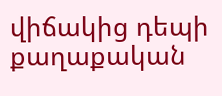վիճակից դեպի քաղաքական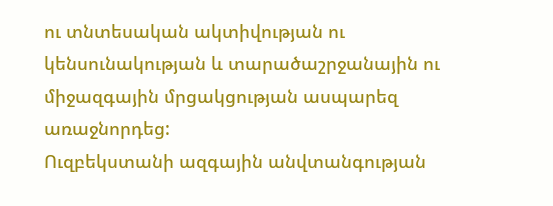ու տնտեսական ակտիվության ու կենսունակության և տարածաշրջանային ու միջազգային մրցակցության ասպարեզ առաջնորդեց:
Ուզբեկստանի ազգային անվտանգության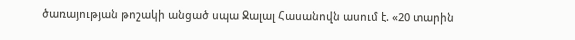ծառայության թոշակի անցած սպա Ջալալ Հասանովն ասում է. «20 տարին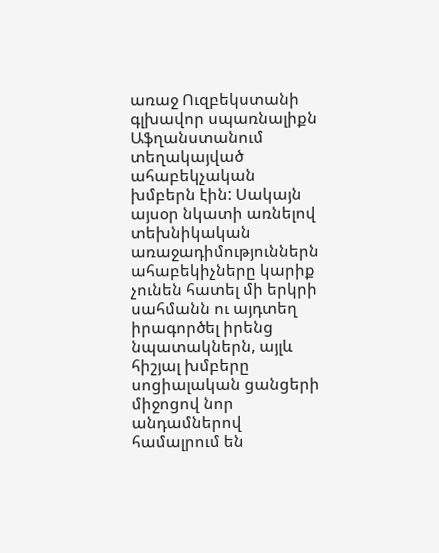առաջ Ուզբեկստանի գլխավոր սպառնալիքն Աֆղանստանում տեղակայված ահաբեկչական խմբերն էին: Սակայն այսօր նկատի առնելով տեխնիկական առաջադիմություններն ահաբեկիչները կարիք չունեն հատել մի երկրի սահմանն ու այդտեղ իրագործել իրենց նպատակներն, այլև հիշյալ խմբերը սոցիալական ցանցերի միջոցով նոր անդամներով համալրում են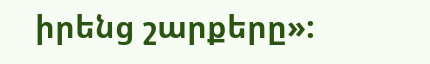իրենց շարքերը»: